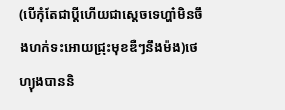(បើកុំតែជាប្តីហើយជាស្តេចទេហ្ហា៎មិនចឹងហក់ទះអោយជ្រុះមុខឌឺៗនឹងម៉ង)ថេហ្យុងបាននិ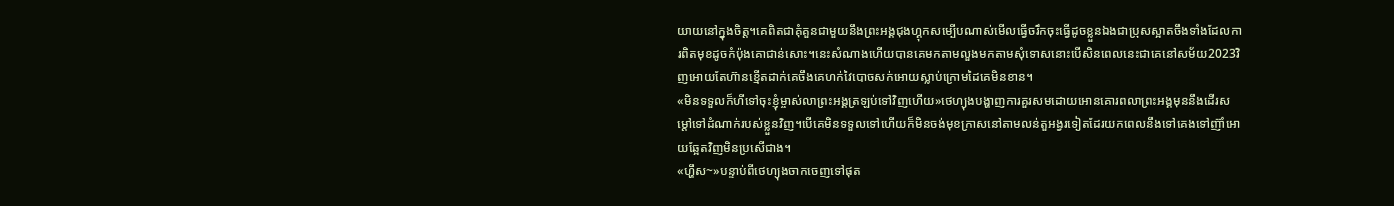យាយនៅក្នុងចិត្ត។គេពិតជាគុំគួនជាមួយនឹងព្រះអង្គជុងហ្គុកសម្បើបណាស់មើលធ្វើចរឹកចុះធ្វើដូចខ្លួនឯងជាប្រុសស្អាតចឹងទាំងដែលការពិតមុខដូចកំប៉ុងគោជាន់សោះ។នេះសំណាងហើយបានគេមកតាមលួងមកតាមសុំទោសនោះបើសិនពេលនេះជាគេនៅសម័យ2023វិញអោយតែហ៊ានខ្មើតដាក់គេចឹងគេហក់វៃបោចសក់អោយស្លាប់ក្រោមដៃគេមិនខាន។
«មិនទទួលក៏ហីទៅចុះខ្ញុំម្ចាស់លាព្រះអង្គត្រឡប់ទៅវិញហើយ»ថេហ្យុងបង្ហាញការគួរសមដោយអោនគោរពលាព្រះអង្គមុននឹងដើរសម្តៅទៅដំណាក់របស់ខ្លួនវិញ។បើគេមិនទទួលទៅហើយក៏មិនចង់មុខក្រាសនៅតាមលន់តួអង្វរទៀតដែរយកពេលនឹងទៅគេងទៅញ៊ាំអោយឆ្អែតវិញមិនប្រសើជាង។
«ហ្ហឹស~»បន្ទាប់ពីថេហ្យុងចាកចេញទៅផុត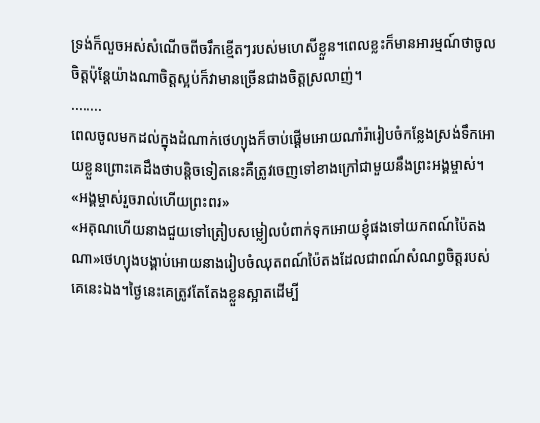ទ្រង់ក៏លួចអស់សំណើចពីចរឹកខ្មើតៗរបស់មហេសីខ្លួន។ពេលខ្លះក៏មានអារម្មណ៍ថាចូលចិត្តប៉ុន្តែយ៉ាងណាចិត្តស្អប់ក៏វាមានច្រើនជាងចិត្តស្រលាញ់។
........
ពេលចូលមកដល់ក្នុងដំណាក់ថេហ្យុងក៏ចាប់ផ្តើមអោយណាំរ៉ារៀបចំកន្លែងស្រង់ទឹកអោយខ្លួនព្រោះគេដឹងថាបន្តិចទៀតនេះគឺត្រូវចេញទៅខាងក្រៅជាមួយនឹងព្រះអង្គម្ចាស់។
«អង្គម្ចាស់រួចរាល់ហើយព្រះពរ»
«អគុណហើយនាងជួយទៅត្រៀបសម្លៀលបំពាក់ទុកអោយខ្ញុំផងទៅយកពណ៍ប៉ៃតងណា»ថេហ្យុងបង្គាប់អោយនាងរៀបចំឈុតពណ៍ប៉ៃតងដែលជាពណ៍សំណព្វចិត្តរបស់គេនេះឯង។ថ្ងៃនេះគេត្រូវតែតែងខ្លួនស្អាតដើម្បី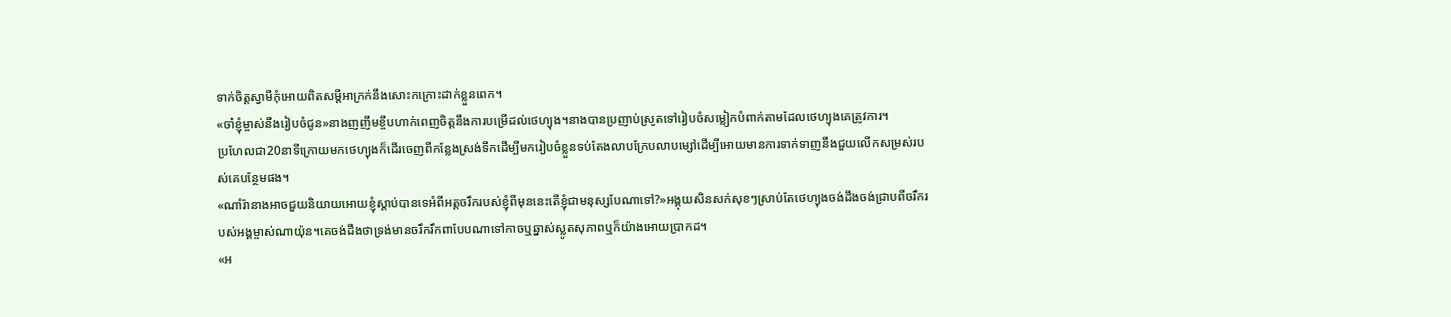ទាក់ចិត្តស្វាមីកុំអោយពិតសម្តីអាក្រក់នឹងសោះកក្រោះដាក់ខ្លួនពេក។
«ចា៎ខ្ញុំម្ចាស់នឹងរៀបចំជូន»នាងញញឹមខ្ចឹបហាក់ពេញចិត្តនឹងការបម្រើដល់ថេហ្យុង។នាងបានប្រញាប់ស្រូតទៅរៀបចំសម្លៀកបំពាក់តាមដែលថេហ្យុងគេត្រូវការ។
ប្រហែលជា20នាទីក្រោយមកថេហ្យុងក៏ដើរចេញពីកន្លែងស្រង់ទឹកដើម្បីមករៀបចំខ្លួនទប់តែងលាបក្រែបលាបម្សៅដើម្បីអោយមានការទាក់ទាញនឹងជួយលើកសម្រស់របស់គេបន្ថែមផង។
«ណាំរ៉ានាងអាចជួយនិយាយអោយខ្ញុំស្តាប់បានទេអំពីអត្តចរឹករបស់ខ្ញុំពីមុននេះតើខ្ញុំជាមនុស្សបែណាទៅ?»អង្គុយសិនសក់សុខៗស្រាប់តែថេហ្យុងចង់ដឹងចង់ជ្រាបពីចរឹករបស់អង្គម្ចាស់ណាយ៉ុន។គេចង់ដឹងថាទ្រង់មានចរឹករឹកពាបែបណាទៅកាចឬឆ្នាស់ស្លូតសុភាពឬក៏យ៉ាងអោយប្រាកដ។
«អ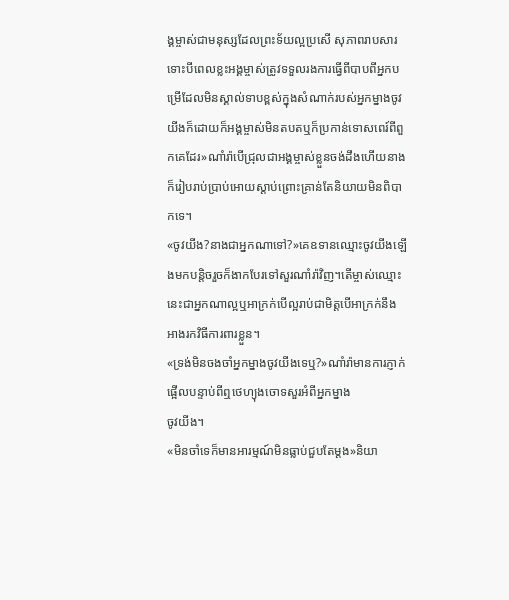ង្គម្ចាស់ជាមនុស្សដែលព្រះទ័យល្អប្រសើ សុភាពរាបសារទោះបីពេលខ្លះអង្គម្ចាស់ត្រូវទទួលរងការធ្វើពីបាបពីអ្នកបម្រើដែលមិនស្គាល់ទាបខ្ពស់ក្នុងសំណាក់របស់អ្នកម្នាងចូវយីងក៏ដោយក៏អង្គម្ចាស់មិនតបតឬក៏ប្រកាន់ទោសពេរ៍ពីពួកគេដែរ»ណាំរ៉ាបើជ្រុលជាអង្គម្ចាស់ខ្លួនចង់ដឹងហើយនាងក៏រៀបរាប់ប្រាប់អោយស្តាប់ព្រោះគ្រាន់តែនិយាយមិនពិបាកទេ។
«ចូវយីង?នាងជាអ្នកណាទៅ?»គេឧទានឈ្មោះចូវយីងឡើងមកបន្តិចរួចក៏ងាកបែរទៅសួរណាំរ៉ាវិញ។តើម្ចាស់ឈ្មោះនេះជាអ្នកណាល្អឬអាក្រក់បើល្អរាប់ជាមិត្តបើអាក្រក់នឹងអាងរកវិធីការពារខ្លួន។
«ទ្រង់មិនចងចាំអ្នកម្នាងចូវយីងទេឬ?»ណាំរ៉ាមានការភ្ញាក់ផ្អើលបន្ទាប់ពីឮថេហ្យុងចោទសួរអំពីអ្នកម្នាង
ចូវយីង។
«មិនចាំទេក៏មានអារម្មណ៍មិនធ្លាប់ជួបតែម្តង»និយា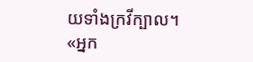យទាំងក្រវីក្បាល។
«អ្នក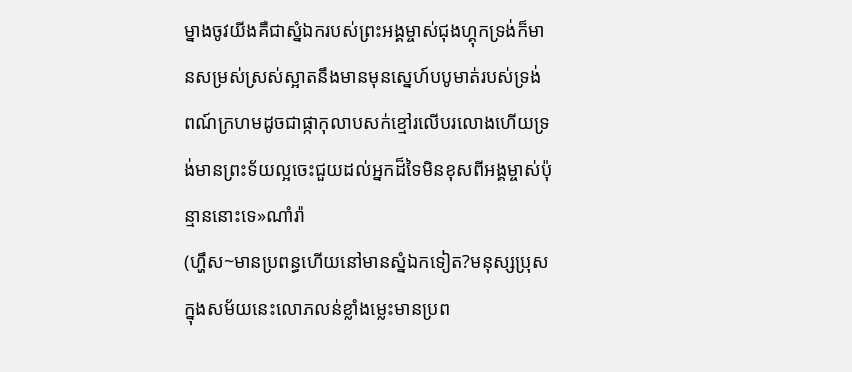ម្នាងចូវយីងគឺជាស្នំឯករបស់ព្រះអង្គម្ចាស់ជុងហ្គុកទ្រង់ក៏មានសម្រស់ស្រស់ស្អាតនឹងមានមុនស្នេហ៍បបូមាត់របស់ទ្រង់ពណ៍ក្រហមដូចជាផ្កាកុលាបសក់ខ្មៅរលើបរលោងហើយទ្រង់មានព្រះទ័យល្អចេះជួយដល់អ្នកដ៏ទៃមិនខុសពីអង្គម្ចាស់ប៉ុន្មាននោះទេ»ណាំរ៉ា
(ហ្ហឹស~មានប្រពន្ធហើយនៅមានស្នំឯកទៀត?មនុស្សប្រុសក្នុងសម័យនេះលោភលន់ខ្លាំងម្លេះមានប្រព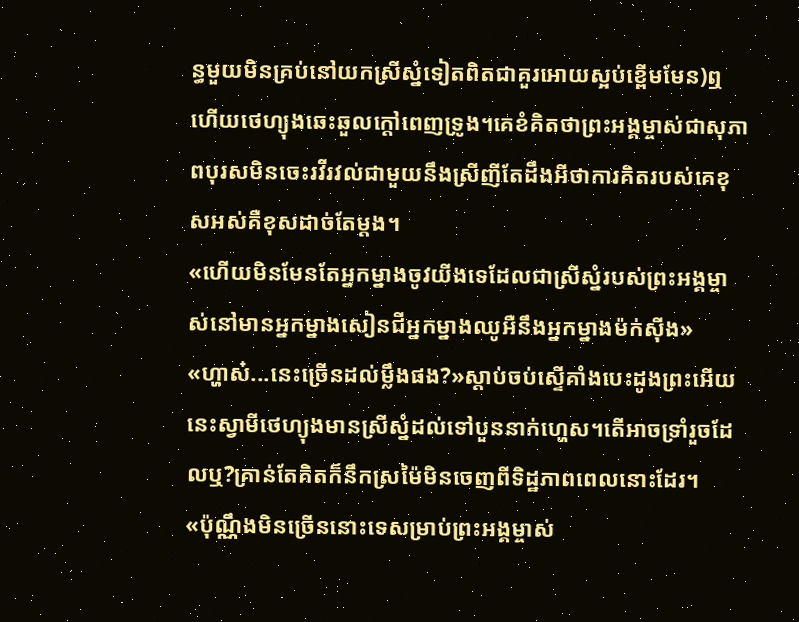ន្ធមួយមិនគ្រប់នៅយកស្រីស្នំទៀតពិតជាគួរអោយស្អប់ខ្ពើមមែន)ឮហើយថេហ្យុងឆេះឆួលក្តៅពេញទ្រូង។គេខំគិតថាព្រះអង្គម្ចាស់ជាសុភាពបុរសមិនចេះរវីរវល់ជាមួយនឹងស្រីញីតែដឹងអីថាការគិតរបស់គេខុសអស់គឺខុសដាច់តែម្តង។
«ហើយមិនមែនតែអ្នកម្នាងចូវយីងទេដែលជាស្រីស្នំរបស់ព្រះអង្គម្ចាស់នៅមានអ្នកម្នាងសៀនជីអ្នកម្នាងឈូអឺនឹងអ្នកម្នាងម៉ក់ស៊ីង»
«ហ្ហាស៎...នេះច្រើនដល់ម្លឹងផង?»ស្តាប់ចប់ស្ទើគាំងបេះដូងព្រះអើយនេះស្វាមីថេហ្យុងមានស្រីស្នំដល់ទៅបួននាក់ហ្ហេស។តើអាចទ្រាំរួចដែលឬ?គ្រាន់តែគិតក៏នឹកស្រម៉ៃមិនចេញពីទិដ្ឋភាពពេលនោះដែរ។
«ប៉ុណ្ណឹងមិនច្រើននោះទេសម្រាប់ព្រះអង្គម្ចាស់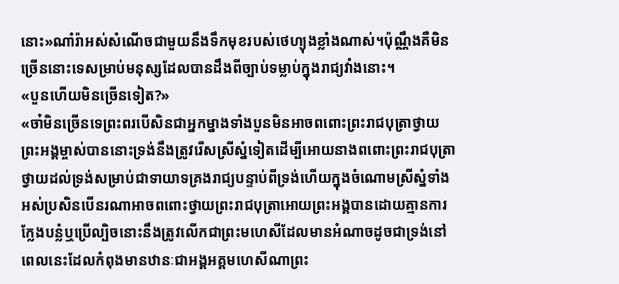នោះ»ណាំរ៉ាអស់សំណើចជាមួយនឹងទឹកមុខរបស់ថេហ្យុងខ្លាំងណាស់។ប៉ុណ្ណឹងគឺមិនច្រើននោះទេសម្រាប់មនុស្សដែលបានដឹងពីច្បាប់ទម្លាប់ក្នុងរាជ្យវាំងនោះ។
«បួនហើយមិនច្រើនទៀត?»
«ចា៎មិនច្រើនទេព្រះពរបើសិនជាអ្នកម្នាងទាំងបួនមិនអាចពពោះព្រះរាជបុត្រាថ្វាយព្រះអង្គម្ចាស់បាននោះទ្រង់នឹងត្រូវរើសស្រីស្នំទៀតដើម្បីអោយនាងពពោះព្រះរាជបុត្រាថ្វាយដល់ទ្រង់សម្រាប់ជាទាយាទគ្រងរាជ្យបន្ទាប់ពីទ្រង់ហើយក្នុងចំណោមស្រីស្នំទាំងអស់ប្រសិនបើនរណាអាចពពោះថ្វាយព្រះរាជបុត្រាអោយព្រះអង្គបានដោយគ្មានការក្លែងបន្លំឬប្រើល្បិចនោះនឹងត្រូវលើកជាព្រះមហេសីដែលមានអំណាចដូចជាទ្រង់នៅពេលនេះដែលកំពុងមានឋានៈជាអង្គអគ្គមហេសីណាព្រះ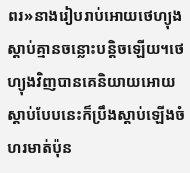ពរ»នាងរៀបរាប់អោយថេហ្យុងស្តាប់គ្មានចន្លោះបន្តិចឡើយ។ថេហ្យុងវិញបានគេនិយាយអោយស្តាប់បែបនេះក៏ប្រឹងស្តាប់ឡើងចំហរមាត់ប៉ុន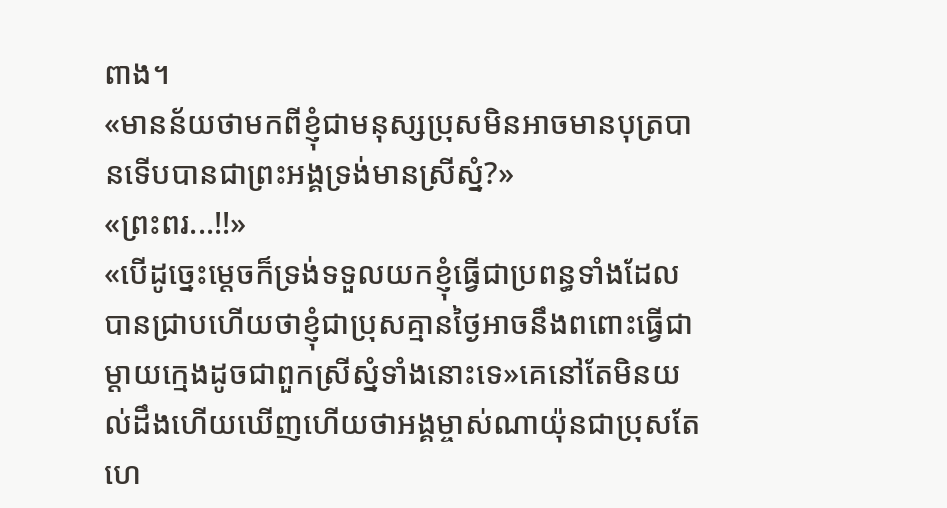ពាង។
«មានន័យថាមកពីខ្ញុំជាមនុស្សប្រុសមិនអាចមានបុត្របានទើបបានជាព្រះអង្គទ្រង់មានស្រីស្នំ?»
«ព្រះពរ...!!»
«បើដូច្នេះម្តេចក៏ទ្រង់ទទួលយកខ្ញុំធ្វើជាប្រពន្ធទាំងដែលបានជ្រាបហើយថាខ្ញុំជាប្រុសគ្មានថ្ងៃអាចនឹងពពោះធ្វើជាម្តាយក្មេងដូចជាពួកស្រីស្នំទាំងនោះទេ»គេនៅតែមិនយល់ដឹងហើយឃើញហើយថាអង្គម្ចាស់ណាយ៉ុនជាប្រុសតែហេ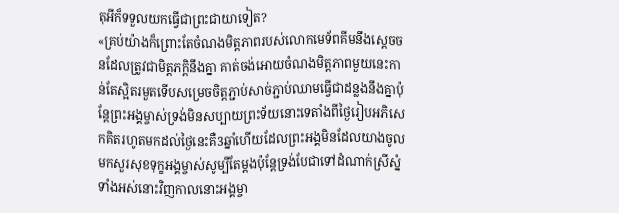តុអីក៏ទទួលយកធ្វើជាព្រះជាយាទៀត?
«គ្រប់យ៉ាងក៏ព្រោះតែចំណងមិត្តភាពរបស់លោកមេទ័ពគីមនឹងស្តេចចនដែលត្រូវជាមិត្តភក្តិនឹងគ្នា គាត់ចង់អោយចំណងមិត្តភាពមួយនេះកាន់តែស្អិតរមួតទើបសម្រេចចិត្តភ្ជាប់សាច់ភ្ជាប់ឈាមធ្វើជាដន្លងនឹងគ្នាប៉ុន្តែព្រះអង្គម្ចាស់ទ្រង់មិនសប្បាយព្រះទ័យនោះទេតាំងពីថ្ងៃរៀបអភិសេកគិតរហូតមកដល់ថ្ងៃនេះគឺ3ឆ្នាំហើយដែលព្រះអង្គមិនដែលយាងចូលមកសួរសុខទុក្ខអង្គម្ចាស់សូម្បីតែម្តងប៉ុន្តែទ្រង់បែជាទៅដំណាក់ស្រីស្នំទាំងអស់នោះវិញកាលនោះអង្គម្ចា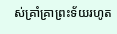ស់គ្រាំគ្រាព្រះទ័យរហូត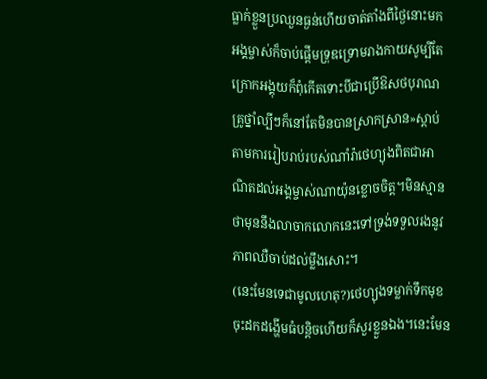ធ្លាក់ខ្លួនប្រឈួនធ្ងន់ហើយចាត់តាំងពីថ្ងៃនោះមកអង្គម្ចាស់ក៏ចាប់ផ្តើមទ្រុឌទ្រោមរាងកាយសូម្បីតែក្រោកអង្គុយក៏ពុំកើតទោះបីជាប្រើឱសថបុរាណគ្រូថ្នាំល្បីៗក៏នៅតែមិនបានស្រាកស្រាន»ស្តាប់តាមការរៀបរាប់របស់ណាំរ៉ាថេហ្យុងពិតជាអាណិតដល់អង្គម្ចាស់ណាយ៉ុនខ្លោចចិត្ត។មិនស្មានថាមុននឹងលាចាកលោកនេះទៅទ្រង់ទទួលរងនូវភាពឈឺចាប់ដល់ម្លឹងសោះ។
(នេះមែនទេជាមូលហេតុ?)ថេហ្យុងទម្លាក់ទឹកមុខចុះដកដង្ហើមធំបន្តិចហើយក៏សួរខ្លួនឯង។នេះមែន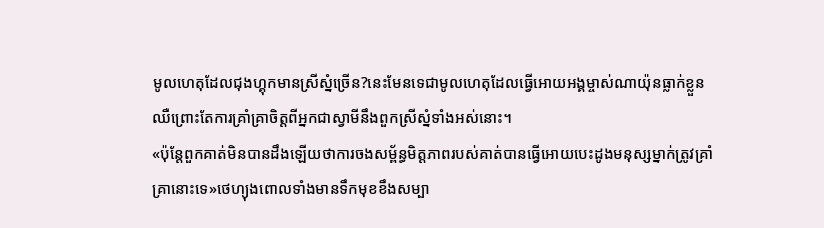មូលហេតុដែលជុងហ្គុកមានស្រីស្នំច្រើន?នេះមែនទេជាមូលហេតុដែលធ្វើអោយអង្គម្ចាស់ណាយ៉ុនធ្លាក់ខ្លួនឈឺព្រោះតែការគ្រាំគ្រាចិត្តពីអ្នកជាស្វាមីនឹងពួកស្រីស្នំទាំងអស់នោះ។
«ប៉ុន្តែពួកគាត់មិនបានដឹងឡើយថាការចងសម្ព័ន្ធមិត្តភាពរបស់គាត់បានធ្វើអោយបេះដូងមនុស្សម្នាក់ត្រូវគ្រាំគ្រានោះទេ»ថេហ្យុងពោលទាំងមានទឹកមុខខឹងសម្បា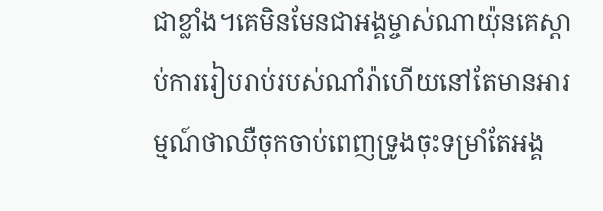ជាខ្លាំង។គេមិនមែនជាអង្គម្ចាស់ណាយ៉ុនគេស្តាប់ការរៀបរាប់របស់ណាំរ៉ាហើយនៅតែមានអារម្មណ៍ថាឈឺចុកចាប់ពេញទ្រូងចុះទម្រាំតែអង្គ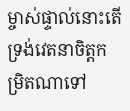ម្ចាស់ផ្ទាល់នោះតើទ្រង់វេតនាចិត្តកម្រិតណាទៅ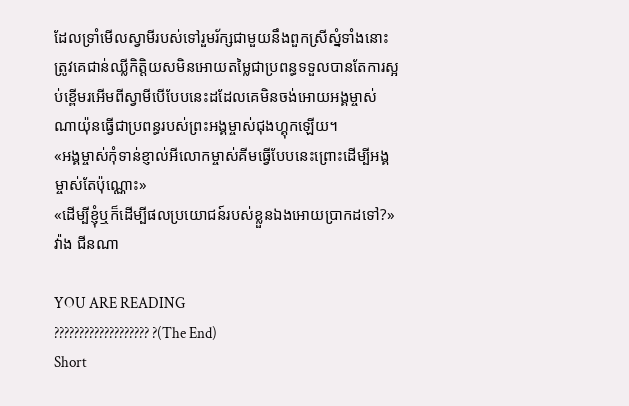ដែលទ្រាំមើលស្វាមីរបស់ទៅរួមរ័ក្សជាមួយនឹងពួកស្រីស្នំទាំងនោះត្រូវគេជាន់ឈ្លីកិត្តិយសមិនអោយតម្លៃជាប្រពន្ធទទួលបានតែការស្អប់ខ្ពើមរអើមពីស្វាមីបើបែបនេះដដែលគេមិនចង់អោយអង្គម្ចាស់ណាយ៉ុនធ្វើជាប្រពន្ធរបស់ព្រះអង្គម្ចាស់ជុងហ្គុកឡើយ។
«អង្គម្ចាស់កុំទាន់ខ្ញាល់អីលោកម្ចាស់គីមធ្វើបែបនេះព្រោះដើម្បីអង្គម្ចាស់តែប៉ុណ្ណោះ»
«ដើម្បីខ្ញុំឬក៏ដើម្បីផលប្រយោជន៍របស់ខ្លួនឯងអោយប្រាកដទៅ?»វ៉ាង ជីនណា

YOU ARE READING
??????????????????? ?(The End)
Short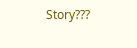Story???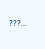???...